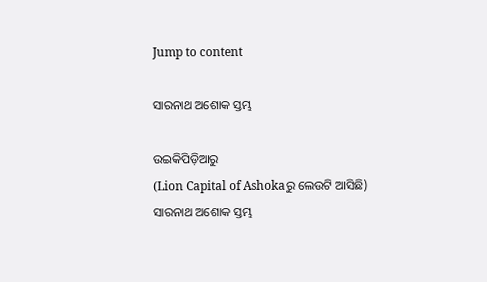Jump to content

ସାରନାଥ ଅଶୋକ ସ୍ତମ୍ଭ

ଉଇକିପିଡ଼ିଆ‌ରୁ
(Lion Capital of Ashokaରୁ ଲେଉଟି ଆସିଛି)
ସାରନାଥ ଅଶୋକ ସ୍ତମ୍ଭ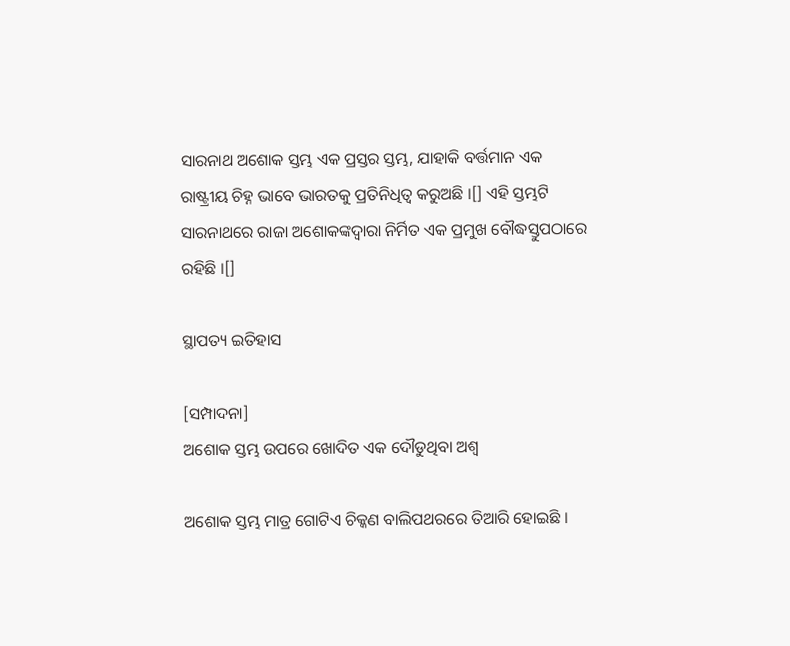ସାରନାଥ ଅଶୋକ ସ୍ତମ୍ଭ ଏକ ପ୍ରସ୍ତର ସ୍ତମ୍ଭ, ଯାହାକି ବର୍ତ୍ତମାନ ଏକ ରାଷ୍ଟ୍ରୀୟ ଚିହ୍ନ ଭାବେ ଭାରତକୁ ପ୍ରତିନିଧିତ୍ୱ କରୁଅଛି ।[] ଏହି ସ୍ତମ୍ଭଟି ସାରନାଥରେ ରାଜା ଅଶୋକଙ୍କଦ୍ୱାରା ନିର୍ମିତ ଏକ ପ୍ରମୁଖ ବୌଦ୍ଧସ୍ତୁପଠାରେ ରହିଛି ।[]

ସ୍ଥାପତ୍ୟ ଇତିହାସ

[ସମ୍ପାଦନା]
ଅଶୋକ ସ୍ତମ୍ଭ ଉପରେ ଖୋଦିତ ଏକ ଦୌଡୁଥିବା ଅଶ୍ୱ

ଅଶୋକ ସ୍ତମ୍ଭ ମାତ୍ର ଗୋଟିଏ ଚିକ୍କଣ ବାଲିପଥରରେ ତିଆରି ହୋଇଛି ।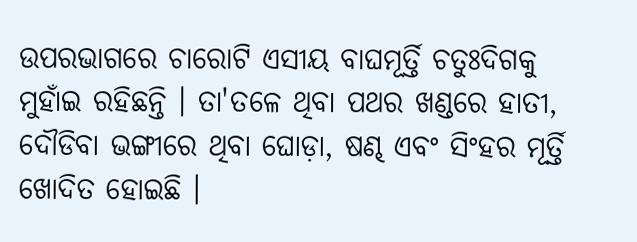ଉପରଭାଗରେ ଚାରୋଟି ଏସୀୟ ବାଘମୂର୍ତ୍ତି ଚତୁଃଦିଗକୁ ମୁହାଁଇ ରହିଛନ୍ତି । ତା'ତଳେ ଥିବା ପଥର ଖଣ୍ଡରେ ହାତୀ, ଦୌଡିବା ଭଙ୍ଗୀରେ ଥିବା ଘୋଡ଼ା, ଷଣ୍ଢ ଏବଂ ସିଂହର ମୂର୍ତ୍ତି ଖୋଦିତ ହୋଇଛି ।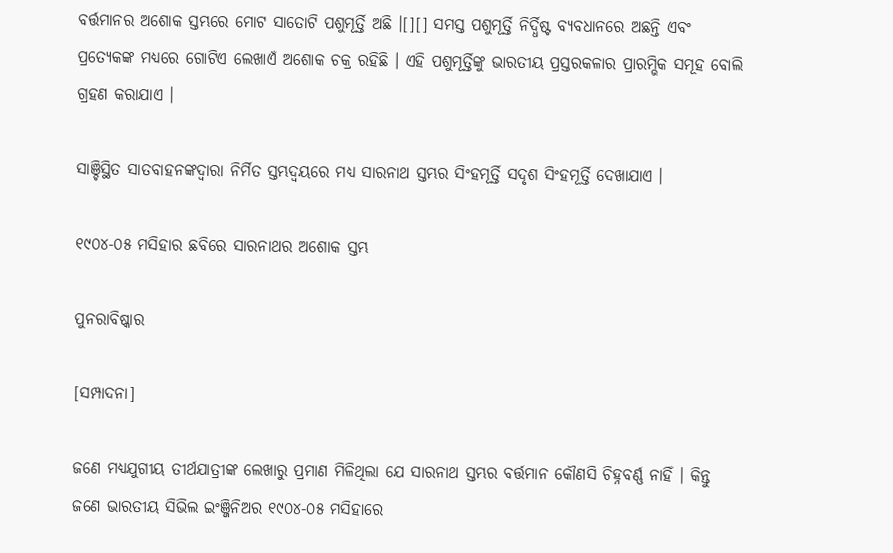ବର୍ତ୍ତମାନର ଅଶୋକ ସ୍ତମ୍ଭରେ ମୋଟ ସାତୋଟି ପଶୁମୂର୍ତ୍ତି ଅଛି ।[][] ସମସ୍ତ ପଶୁମୂର୍ତ୍ତି ନିର୍ଦ୍ଧିଷ୍ଟ ବ୍ୟବଧାନରେ ଅଛନ୍ତି ଏବଂ ପ୍ରତ୍ୟେକଙ୍କ ମଧ୍ୟରେ ଗୋଟିଏ ଲେଖାଏଁ ଅଶୋକ ଚକ୍ର ରହିଛି । ଏହି ପଶୁମୂର୍ତ୍ତିଙ୍କୁ ଭାରତୀୟ ପ୍ରସ୍ତରକଳାର ପ୍ରାରମ୍ଭିକ ସମୂହ ବୋଲି ଗ୍ରହଣ କରାଯାଏ ।

ସାଞ୍ଚିସ୍ଥିତ ସାତବାହନଙ୍କଦ୍ୱାରା ନିର୍ମିତ ସ୍ତମ୍ଭଦ୍ୱୟରେ ମଧ୍ୟ ସାରନାଥ ସ୍ତମ୍ଭର ସିଂହମୂର୍ତ୍ତି ସଦୃଶ ସିଂହମୂର୍ତ୍ତି ଦେଖାଯାଏ ।

୧୯୦୪-୦୫ ମସିହାର ଛବିରେ ସାରନାଥର ଅଶୋକ ସ୍ତମ୍ଭ

ପୁନରାବିଷ୍କାର

[ସମ୍ପାଦନା]

ଜଣେ ମଧ୍ୟଯୁଗୀୟ ତୀର୍ଥଯାତ୍ରୀଙ୍କ ଲେଖାରୁ ପ୍ରମାଣ ମିଳିଥିଲା ଯେ ସାରନାଥ ସ୍ତମ୍ଭର ବର୍ତ୍ତମାନ କୌଣସି ଚିହ୍ନବର୍ଣ୍ଣ ନାହିଁ । କିନ୍ତୁ ଜଣେ ଭାରତୀୟ ସିଭିଲ ଇଂଞ୍ଜିନିଅର ୧୯୦୪-୦୫ ମସିହାରେ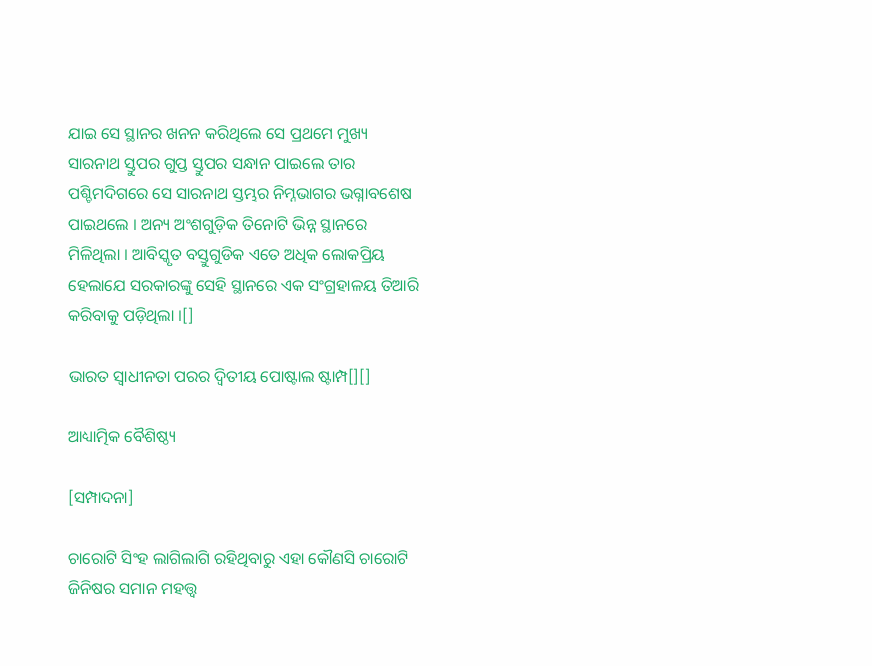ଯାଇ ସେ ସ୍ଥାନର ଖନନ କରିଥିଲେ ସେ ପ୍ରଥମେ ମୁଖ୍ୟ ସାରନାଥ ସ୍ତୁପର ଗୁପ୍ତ ସ୍ତୁପର ସନ୍ଧାନ ପାଇଲେ ତାର ପଶ୍ଚିମଦିଗରେ ସେ ସାରନାଥ ସ୍ତମ୍ଭର ନିମ୍ନଭାଗର ଭଗ୍ନାବଶେଷ ପାଇଥଲେ । ଅନ୍ୟ ଅଂଶଗୁଡ଼ିକ ତିନୋଟି ଭିନ୍ନ ସ୍ଥାନରେ ମିଳିଥିଲା । ଆବିସ୍କୃତ ବସ୍ତୁଗୁଡିକ ଏତେ ଅଧିକ ଲୋକପ୍ରିୟ ହେଲାଯେ ସରକାରଙ୍କୁ ସେହି ସ୍ଥାନରେ ଏକ ସଂଗ୍ରହାଳୟ ତିଆରି କରିବାକୁ ପଡ଼ିଥିଲା ।[]

ଭାରତ ସ୍ୱାଧୀନତା ପରର ଦ୍ୱିତୀୟ ପୋଷ୍ଟାଲ ଷ୍ଟାମ୍ପ[][]

ଆଧ୍ୟାତ୍ମିକ ବୈଶିଷ୍ଠ୍ୟ

[ସମ୍ପାଦନା]

ଚାରୋଟି ସିଂହ ଲାଗିଲାଗି ରହିଥିବାରୁ ଏହା କୌଣସି ଚାରୋଟି ଜିନିଷର ସମାନ ମହତ୍ତ୍ୱ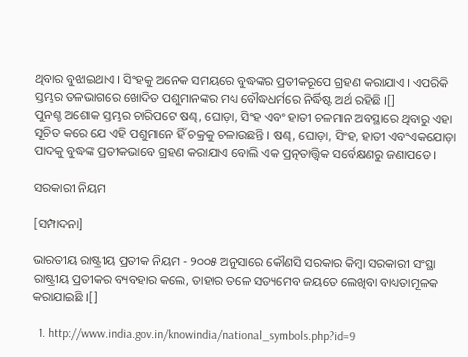ଥିବାର ବୁଝାଇଥାଏ । ସିଂହକୁ ଅନେକ ସମୟରେ ବୁଦ୍ଧଙ୍କର ପ୍ରତୀକରୂପେ ଗ୍ରହଣ କରାଯାଏ । ଏପରିକି ସ୍ତମ୍ଭର ତଳଭାଗରେ ଖୋଦିତ ପଶୁମାନଙ୍କର ମଧ୍ୟ ବୌଦ୍ଧଧର୍ମରେ ନିର୍ଦ୍ଧିଷ୍ଟ ଅର୍ଥ ରହିଛି ।[]
ପୁନଶ୍ଚ ଅଶୋକ ସ୍ତମ୍ଭର ଚାରିପଟେ ଷଣ୍ଢ, ଘୋଡ଼ା, ସିଂହ ଏବଂ ହାତୀ ଚଳମାନ ଅବସ୍ଥାରେ ଥିବାରୁ ଏହା ସୂଚିତ କରେ ଯେ ଏହି ପଶୁମାନେ ହିଁ ଚକ୍ରକୁ ଚଳାଉଛନ୍ତି । ଷଣ୍ଢ, ଘୋଡ଼ା, ସିଂହ, ହାତୀ ଏବଂଏକଯୋଡ଼ା ପାଦକୁ ବୁଦ୍ଧଙ୍କ ପ୍ରତୀକଭାବେ ଗ୍ରହଣ କରାଯାଏ ବୋଲି ଏକ ପ୍ରତ୍ନତାତ୍ତ୍ୱିକ ସର୍ବେକ୍ଷଣରୁ ଜଣାପଡେ ।

ସରକାରୀ ନିୟମ

[ସମ୍ପାଦନା]

ଭାରତୀୟ ରାଷ୍ଟ୍ରୀୟ ପ୍ରତୀକ ନିୟମ - ୨୦୦୫ ଅନୁସାରେ କୌଣସି ସରକାର କିମ୍ବା ସରକାରୀ ସଂସ୍ଥା ରାଷ୍ଟ୍ରୀୟ ପ୍ରତୀକର ବ୍ୟବହାର କଲେ, ତାହାର ତଳେ ସତ୍ୟମେବ ଜୟତେ ଲେଖିବା ବାଧ୍ୟତାମୂଳକ କରାଯାଇଛି ।[]

  1. http://www.india.gov.in/knowindia/national_symbols.php?id=9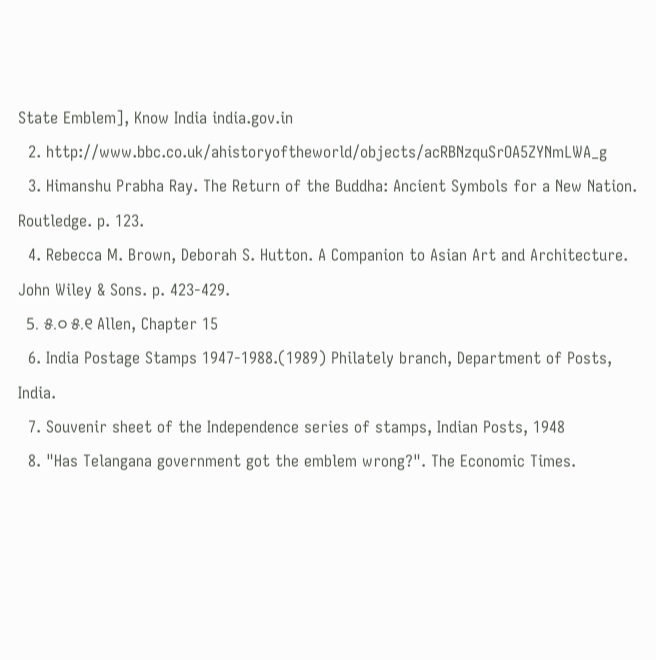State Emblem], Know India india.gov.in
  2. http://www.bbc.co.uk/ahistoryoftheworld/objects/acRBNzquSrOA5ZYNmLWA_g
  3. Himanshu Prabha Ray. The Return of the Buddha: Ancient Symbols for a New Nation. Routledge. p. 123.
  4. Rebecca M. Brown, Deborah S. Hutton. A Companion to Asian Art and Architecture. John Wiley & Sons. p. 423-429.
  5. ୫.୦ ୫.୧ Allen, Chapter 15
  6. India Postage Stamps 1947-1988.(1989) Philately branch, Department of Posts, India.
  7. Souvenir sheet of the Independence series of stamps, Indian Posts, 1948
  8. "Has Telangana government got the emblem wrong?". The Economic Times.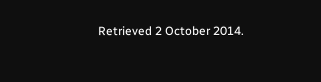Retrieved 2 October 2014.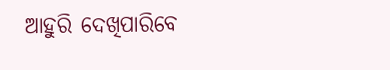ଆହୁରି ଦେଖିପାରିବେ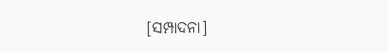[ସମ୍ପାଦନା]